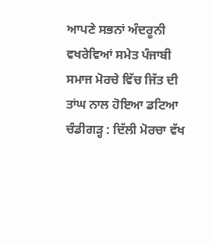ਆਪਣੇ ਸਭਨਾਂ ਅੰਦਰੂਨੀ ਵਖਰੇਵਿਆਂ ਸਮੇਤ ਪੰਜਾਬੀ ਸਮਾਜ ਮੋਰਚੇ ਵਿੱਚ ਜਿੱਤ ਦੀ ਤਾਂਘ ਨਾਲ ਹੋਇਆ ਡਟਿਆ
ਚੰਡੀਗੜ੍ਹ : ਦਿੱਲੀ ਮੋਰਚਾ ਵੱਖ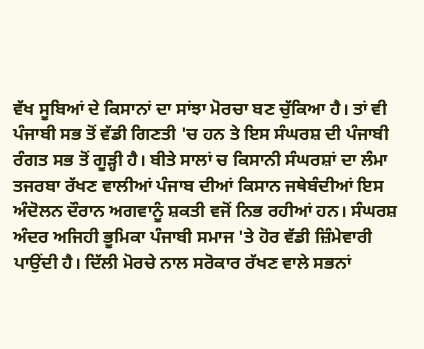ਵੱਖ ਸੂਬਿਆਂ ਦੇ ਕਿਸਾਨਾਂ ਦਾ ਸਾਂਝਾ ਮੋਰਚਾ ਬਣ ਚੁੱਕਿਆ ਹੈ। ਤਾਂ ਵੀ ਪੰਜਾਬੀ ਸਭ ਤੋਂ ਵੱਡੀ ਗਿਣਤੀ 'ਚ ਹਨ ਤੇ ਇਸ ਸੰਘਰਸ਼ ਦੀ ਪੰਜਾਬੀ ਰੰਗਤ ਸਭ ਤੋਂ ਗੂੜ੍ਹੀ ਹੈ। ਬੀਤੇ ਸਾਲਾਂ ਚ ਕਿਸਾਨੀ ਸੰਘਰਸ਼ਾਂ ਦਾ ਲੰਮਾ ਤਜਰਬਾ ਰੱਖਣ ਵਾਲੀਆਂ ਪੰਜਾਬ ਦੀਆਂ ਕਿਸਾਨ ਜਥੇਬੰਦੀਆਂ ਇਸ ਅੰਦੋਲਨ ਦੌਰਾਨ ਅਗਵਾਨੂੰ ਸ਼ਕਤੀ ਵਜੋਂ ਨਿਭ ਰਹੀਆਂ ਹਨ। ਸੰਘਰਸ਼ ਅੰਦਰ ਅਜਿਹੀ ਭੂਮਿਕਾ ਪੰਜਾਬੀ ਸਮਾਜ 'ਤੇ ਹੋਰ ਵੱਡੀ ਜ਼ਿੰਮੇਵਾਰੀ ਪਾਉਂਦੀ ਹੈ। ਦਿੱਲੀ ਮੋਰਚੇ ਨਾਲ ਸਰੋਕਾਰ ਰੱਖਣ ਵਾਲੇ ਸਭਨਾਂ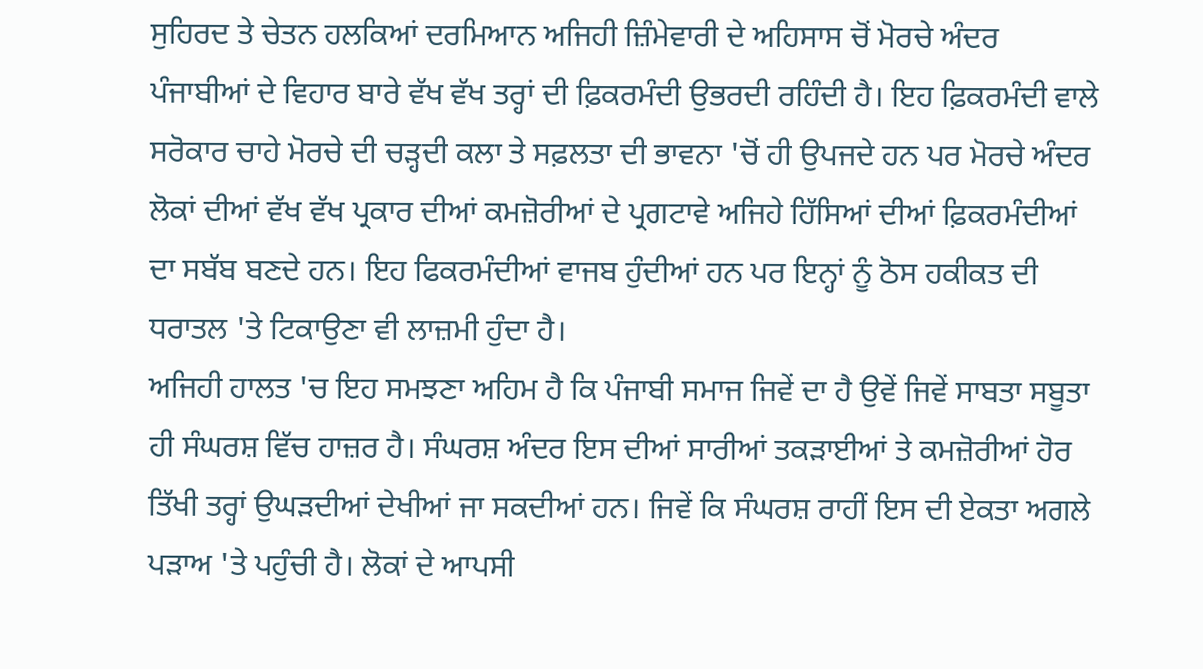ਸੁਹਿਰਦ ਤੇ ਚੇਤਨ ਹਲਕਿਆਂ ਦਰਮਿਆਨ ਅਜਿਹੀ ਜ਼ਿੰਮੇਵਾਰੀ ਦੇ ਅਹਿਸਾਸ ਚੋਂ ਮੋਰਚੇ ਅੰਦਰ ਪੰਜਾਬੀਆਂ ਦੇ ਵਿਹਾਰ ਬਾਰੇ ਵੱਖ ਵੱਖ ਤਰ੍ਹਾਂ ਦੀ ਫ਼ਿਕਰਮੰਦੀ ਉਭਰਦੀ ਰਹਿੰਦੀ ਹੈ। ਇਹ ਫ਼ਿਕਰਮੰਦੀ ਵਾਲੇ ਸਰੋਕਾਰ ਚਾਹੇ ਮੋਰਚੇ ਦੀ ਚਡ਼੍ਹਦੀ ਕਲਾ ਤੇ ਸਫ਼ਲਤਾ ਦੀ ਭਾਵਨਾ 'ਚੋਂ ਹੀ ਉਪਜਦੇ ਹਨ ਪਰ ਮੋਰਚੇ ਅੰਦਰ ਲੋਕਾਂ ਦੀਆਂ ਵੱਖ ਵੱਖ ਪ੍ਰਕਾਰ ਦੀਆਂ ਕਮਜ਼ੋਰੀਆਂ ਦੇ ਪ੍ਰਗਟਾਵੇ ਅਜਿਹੇ ਹਿੱਸਿਆਂ ਦੀਆਂ ਫ਼ਿਕਰਮੰਦੀਆਂ ਦਾ ਸਬੱਬ ਬਣਦੇ ਹਨ। ਇਹ ਫਿਕਰਮੰਦੀਆਂ ਵਾਜਬ ਹੁੰਦੀਆਂ ਹਨ ਪਰ ਇਨ੍ਹਾਂ ਨੂੰ ਠੋਸ ਹਕੀਕਤ ਦੀ ਧਰਾਤਲ 'ਤੇ ਟਿਕਾਉਣਾ ਵੀ ਲਾਜ਼ਮੀ ਹੁੰਦਾ ਹੈ।
ਅਜਿਹੀ ਹਾਲਤ 'ਚ ਇਹ ਸਮਝਣਾ ਅਹਿਮ ਹੈ ਕਿ ਪੰਜਾਬੀ ਸਮਾਜ ਜਿਵੇਂ ਦਾ ਹੈ ਉਵੇਂ ਜਿਵੇਂ ਸਾਬਤਾ ਸਬੂਤਾ ਹੀ ਸੰਘਰਸ਼ ਵਿੱਚ ਹਾਜ਼ਰ ਹੈ। ਸੰਘਰਸ਼ ਅੰਦਰ ਇਸ ਦੀਆਂ ਸਾਰੀਆਂ ਤਕੜਾਈਆਂ ਤੇ ਕਮਜ਼ੋਰੀਆਂ ਹੋਰ ਤਿੱਖੀ ਤਰ੍ਹਾਂ ਉਘੜਦੀਆਂ ਦੇਖੀਆਂ ਜਾ ਸਕਦੀਆਂ ਹਨ। ਜਿਵੇਂ ਕਿ ਸੰਘਰਸ਼ ਰਾਹੀਂ ਇਸ ਦੀ ਏਕਤਾ ਅਗਲੇ ਪੜਾਅ 'ਤੇ ਪਹੁੰਚੀ ਹੈ। ਲੋਕਾਂ ਦੇ ਆਪਸੀ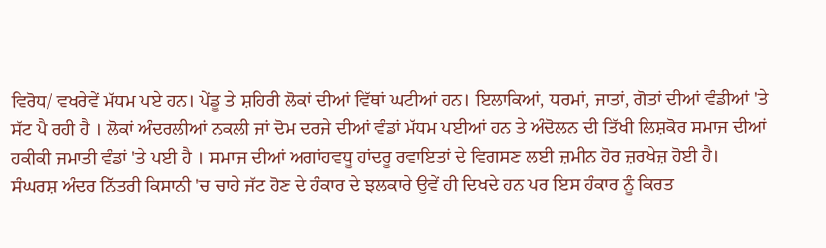ਵਿਰੋਧ/ ਵਖਰੇਵੇਂ ਮੱਧਮ ਪਏ ਹਨ। ਪੇਂਡੂ ਤੇ ਸ਼ਹਿਰੀ ਲੋਕਾਂ ਦੀਆਂ ਵਿੱਥਾਂ ਘਟੀਆਂ ਹਨ। ਇਲਾਕਿਆਂ, ਧਰਮਾਂ, ਜਾਤਾਂ, ਗੋਤਾਂ ਦੀਆਂ ਵੰਡੀਆਂ 'ਤੇ ਸੱਟ ਪੈ ਰਹੀ ਹੈ । ਲੋਕਾਂ ਅੰਦਰਲੀਆਂ ਨਕਲੀ ਜਾਂ ਦੋਮ ਦਰਜੇ ਦੀਆਂ ਵੰਡਾਂ ਮੱਧਮ ਪਈਆਂ ਹਨ ਤੇ ਅੰਦੋਲਨ ਦੀ ਤਿੱਖੀ ਲਿਸ਼ਕੋਰ ਸਮਾਜ ਦੀਆਂ ਹਕੀਕੀ ਜਮਾਤੀ ਵੰਡਾਂ 'ਤੇ ਪਈ ਹੈ । ਸਮਾਜ ਦੀਆਂ ਅਗਾਂਹਵਧੂ ਹਾਂਦਰੂ ਰਵਾਇਤਾਂ ਦੇ ਵਿਗਸਣ ਲਈ ਜ਼ਮੀਨ ਹੋਰ ਜ਼ਰਖੇਜ਼ ਹੋਈ ਹੈ।
ਸੰਘਰਸ਼ ਅੰਦਰ ਨਿੱਤਰੀ ਕਿਸਾਨੀ 'ਚ ਚਾਹੇ ਜੱਟ ਹੋਣ ਦੇ ਹੰਕਾਰ ਦੇ ਝਲਕਾਰੇ ਉਵੇਂ ਹੀ ਦਿਖਦੇ ਹਨ ਪਰ ਇਸ ਹੰਕਾਰ ਨੂੰ ਕਿਰਤ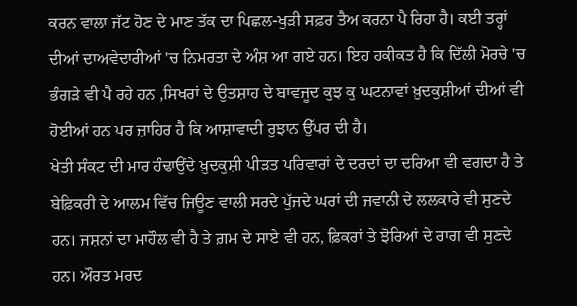ਕਰਨ ਵਾਲਾ ਜੱਟ ਹੋਣ ਦੇ ਮਾਣ ਤੱਕ ਦਾ ਪਿਛਲ-ਖੁੜੀ ਸਫ਼ਰ ਤੈਅ ਕਰਨਾ ਪੈ ਰਿਹਾ ਹੈ। ਕਈ ਤਰ੍ਹਾਂ ਦੀਆਂ ਦਾਅਵੇਦਾਰੀਆਂ 'ਚ ਨਿਮਰਤਾ ਦੇ ਅੰਸ਼ ਆ ਗਏ ਹਨ। ਇਹ ਹਕੀਕਤ ਹੈ ਕਿ ਦਿੱਲੀ ਮੋਰਚੇ 'ਚ ਭੰਗੜੇ ਵੀ ਪੈ ਰਹੇ ਹਨ ,ਸਿਖਰਾਂ ਦੇ ਉਤਸ਼ਾਹ ਦੇ ਬਾਵਜੂਦ ਕੁਝ ਕੁ ਘਟਨਾਵਾਂ ਖ਼ੁਦਕੁਸ਼ੀਆਂ ਦੀਆਂ ਵੀ ਹੋਈਆਂ ਹਨ ਪਰ ਜ਼ਾਹਿਰ ਹੈ ਕਿ ਆਸ਼ਾਵਾਦੀ ਰੁਝਾਨ ਉੱਪਰ ਦੀ ਹੈ।
ਖੇਤੀ ਸੰਕਟ ਦੀ ਮਾਰ ਹੰਢਾਉਂਦੇ ਖ਼ੁਦਕੁਸ਼ੀ ਪੀੜਤ ਪਰਿਵਾਰਾਂ ਦੇ ਦਰਦਾਂ ਦਾ ਦਰਿਆ ਵੀ ਵਗਦਾ ਹੈ ਤੇ ਬੇਫ਼ਿਕਰੀ ਦੇ ਆਲਮ ਵਿੱਚ ਜਿਊਣ ਵਾਲੀ ਸਰਦੇ ਪੁੱਜਦੇ ਘਰਾਂ ਦੀ ਜਵਾਨੀ ਦੇ ਲਲਕਾਰੇ ਵੀ ਸੁਣਦੇ ਹਨ। ਜਸ਼ਨਾਂ ਦਾ ਮਾਹੌਲ ਵੀ ਹੈ ਤੇ ਗ਼ਮ ਦੇ ਸਾਏ ਵੀ ਹਨ, ਫ਼ਿਕਰਾਂ ਤੇ ਝੋਰਿਆਂ ਦੇ ਰਾਗ ਵੀ ਸੁਣਦੇ ਹਨ। ਔਰਤ ਮਰਦ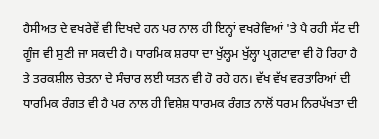ਹੈਸੀਅਤ ਦੇ ਵਖਰੇਵੇਂ ਵੀ ਦਿਖਦੇ ਹਨ ਪਰ ਨਾਲ ਹੀ ਇਨ੍ਹਾਂ ਵਖਰੇਵਿਆਂ 'ਤੇ ਪੈ ਰਹੀ ਸੱਟ ਦੀ ਗੂੰਜ ਵੀ ਸੁਣੀ ਜਾ ਸਕਦੀ ਹੈ। ਧਾਰਮਿਕ ਸ਼ਰਧਾ ਦਾ ਖੁੱਲ੍ਹਮ ਖੁੱਲ੍ਹਾ ਪ੍ਰਗਟਾਵਾ ਵੀ ਹੋ ਰਿਹਾ ਹੈ ਤੇ ਤਰਕਸ਼ੀਲ ਚੇਤਨਾ ਦੇ ਸੰਚਾਰ ਲਈ ਯਤਨ ਵੀ ਹੋ ਰਹੇ ਹਨ। ਵੱਖ ਵੱਖ ਵਰਤਾਰਿਆਂ ਦੀ ਧਾਰਮਿਕ ਰੰਗਤ ਵੀ ਹੈ ਪਰ ਨਾਲ ਹੀ ਵਿਸ਼ੇਸ਼ ਧਾਰਮਕ ਰੰਗਤ ਨਾਲੋਂ ਧਰਮ ਨਿਰਪੱਖਤਾ ਦੀ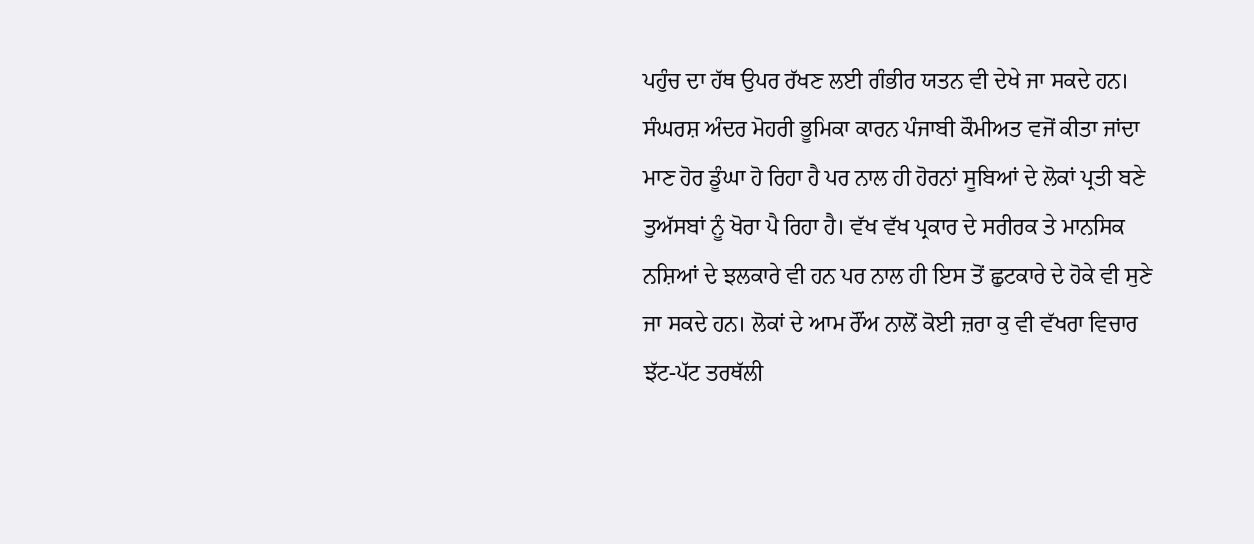ਪਹੁੰਚ ਦਾ ਹੱਥ ਉਪਰ ਰੱਖਣ ਲਈ ਗੰਭੀਰ ਯਤਨ ਵੀ ਦੇਖੇ ਜਾ ਸਕਦੇ ਹਨ।
ਸੰਘਰਸ਼ ਅੰਦਰ ਮੋਹਰੀ ਭੂਮਿਕਾ ਕਾਰਨ ਪੰਜਾਬੀ ਕੌਮੀਅਤ ਵਜੋਂ ਕੀਤਾ ਜਾਂਦਾ ਮਾਣ ਹੋਰ ਡੂੰਘਾ ਹੋ ਰਿਹਾ ਹੈ ਪਰ ਨਾਲ ਹੀ ਹੋਰਨਾਂ ਸੂਬਿਆਂ ਦੇ ਲੋਕਾਂ ਪ੍ਰਤੀ ਬਣੇ ਤੁਅੱਸਬਾਂ ਨੂੰ ਖੋਰਾ ਪੈ ਰਿਹਾ ਹੈ। ਵੱਖ ਵੱਖ ਪ੍ਰਕਾਰ ਦੇ ਸਰੀਰਕ ਤੇ ਮਾਨਸਿਕ ਨਸ਼ਿਆਂ ਦੇ ਝਲਕਾਰੇ ਵੀ ਹਨ ਪਰ ਨਾਲ ਹੀ ਇਸ ਤੋਂ ਛੁਟਕਾਰੇ ਦੇ ਹੋਕੇ ਵੀ ਸੁਣੇ ਜਾ ਸਕਦੇ ਹਨ। ਲੋਕਾਂ ਦੇ ਆਮ ਰੌਂਅ ਨਾਲੋਂ ਕੋਈ ਜ਼ਰਾ ਕੁ ਵੀ ਵੱਖਰਾ ਵਿਚਾਰ ਝੱਟ-ਪੱਟ ਤਰਥੱਲੀ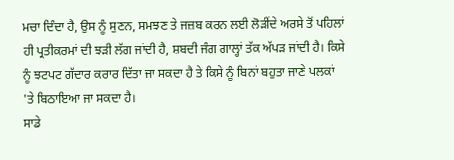ਮਚਾ ਦਿੰਦਾ ਹੈ, ਉਸ ਨੂੰ ਸੁਣਨ, ਸਮਝਣ ਤੇ ਜਜ਼ਬ ਕਰਨ ਲਈ ਲੋੜੀਂਦੇ ਅਰਸੇ ਤੋਂ ਪਹਿਲਾਂ ਹੀ ਪ੍ਰਤੀਕਰਮਾਂ ਦੀ ਝੜੀ ਲੱਗ ਜਾਂਦੀ ਹੈ, ਸ਼ਬਦੀ ਜੰਗ ਗਾਲ੍ਹਾਂ ਤੱਕ ਅੱਪੜ ਜਾਂਦੀ ਹੈ। ਕਿਸੇ ਨੂੰ ਝਟਪਟ ਗੱਦਾਰ ਕਰਾਰ ਦਿੱਤਾ ਜਾ ਸਕਦਾ ਹੈ ਤੇ ਕਿਸੇ ਨੂੰ ਬਿਨਾਂ ਬਹੁਤਾ ਜਾਣੇ ਪਲਕਾਂ 'ਤੇ ਬਿਠਾਇਆ ਜਾ ਸਕਦਾ ਹੈ।
ਸਾਡੇ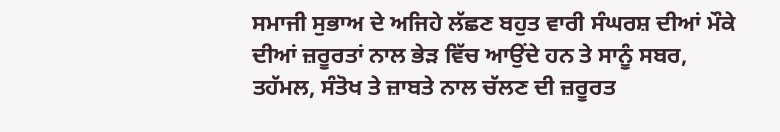ਸਮਾਜੀ ਸੁਭਾਅ ਦੇ ਅਜਿਹੇ ਲੱਛਣ ਬਹੁਤ ਵਾਰੀ ਸੰਘਰਸ਼ ਦੀਆਂ ਮੌਕੇ ਦੀਆਂ ਜ਼ਰੂਰਤਾਂ ਨਾਲ ਭੇੜ ਵਿੱਚ ਆਉਂਦੇ ਹਨ ਤੇ ਸਾਨੂੰ ਸਬਰ, ਤਹੱਮਲ, ਸੰਤੋਖ ਤੇ ਜ਼ਾਬਤੇ ਨਾਲ ਚੱਲਣ ਦੀ ਜ਼ਰੂਰਤ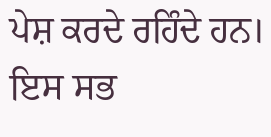ਪੇਸ਼ ਕਰਦੇ ਰਹਿੰਦੇ ਹਨ। ਇਸ ਸਭ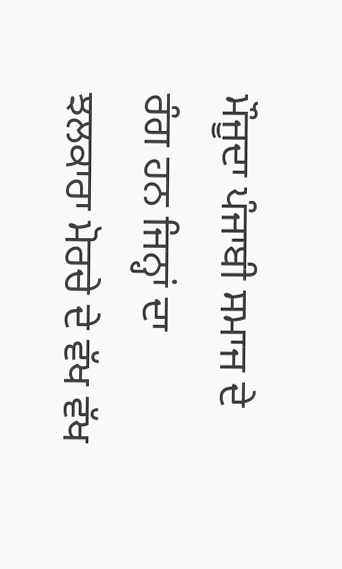ਮੌਜੂਦਾ ਪੰਜਾਬੀ ਸਮਾਜ ਦੇ ਰੰਗ ਹਨ ਜਿਨ੍ਹਾਂ ਦਾ ਝਲਕਾਰਾ ਮੋਰਚੇ ਦੇ ਵੱਖ ਵੱਖ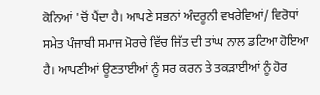ਕੋਨਿਆਂ 'ਚੋਂ ਪੈਂਦਾ ਹੈ। ਆਪਣੇ ਸਭਨਾਂ ਅੰਦਰੂਨੀ ਵਖਰੇਵਿਆਂ/ ਵਿਰੋਧਾਂ ਸਮੇਤ ਪੰਜਾਬੀ ਸਮਾਜ ਮੋਰਚੇ ਵਿੱਚ ਜਿੱਤ ਦੀ ਤਾਂਘ ਨਾਲ ਡਟਿਆ ਹੋਇਆ ਹੈ। ਆਪਣੀਆਂ ਊਣਤਾਈਆਂ ਨੂੰ ਸਰ ਕਰਨ ਤੇ ਤਕੜਾਈਆਂ ਨੂੰ ਹੋਰ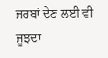ਜਰਬਾਂ ਦੇਣ ਲਈ ਵੀ ਜੂਝਦਾ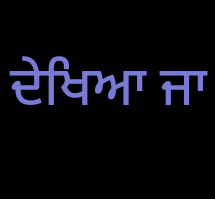ਦੇਖਿਆ ਜਾ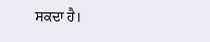ਸਕਦਾ ਹੈ।